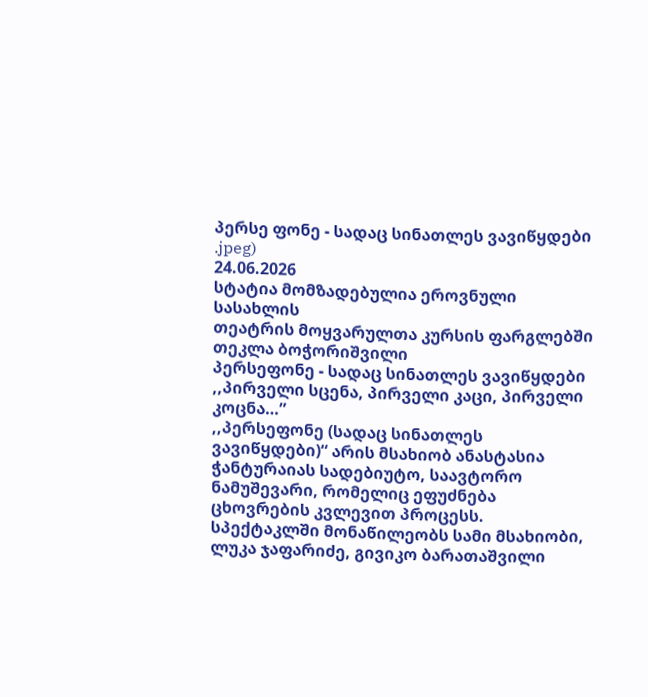პერსე ფონე - სადაც სინათლეს ვავიწყდები
.jpeg)
24.06.2026
სტატია მომზადებულია ეროვნული სასახლის
თეატრის მოყვარულთა კურსის ფარგლებში
თეკლა ბოჭორიშვილი
პერსეფონე - სადაც სინათლეს ვავიწყდები
,,პირველი სცენა, პირველი კაცი, პირველი კოცნა…”
,,პერსეფონე (სადაც სინათლეს ვავიწყდები)“ არის მსახიობ ანასტასია ჭანტურაიას სადებიუტო, საავტორო ნამუშევარი, რომელიც ეფუძნება ცხოვრების კვლევით პროცესს.
სპექტაკლში მონაწილეობს სამი მსახიობი, ლუკა ჯაფარიძე, გივიკო ბარათაშვილი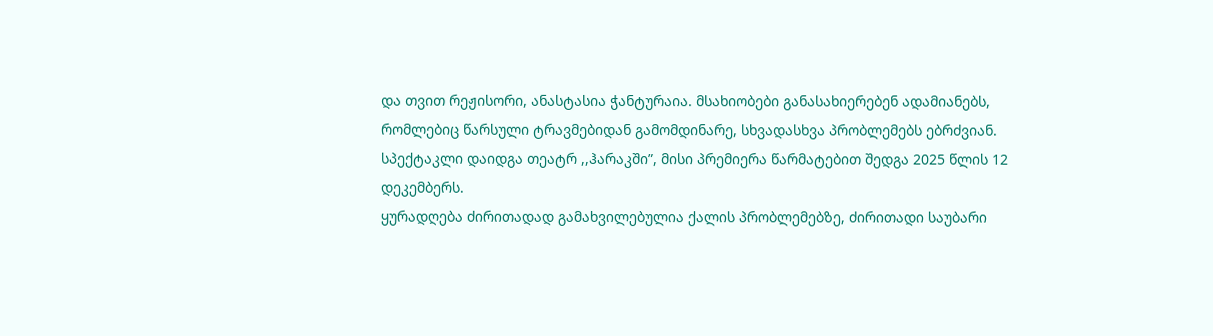და თვით რეჟისორი, ანასტასია ჭანტურაია. მსახიობები განასახიერებენ ადამიანებს, რომლებიც წარსული ტრავმებიდან გამომდინარე, სხვადასხვა პრობლემებს ებრძვიან.
სპექტაკლი დაიდგა თეატრ ,,ჰარაკში”, მისი პრემიერა წარმატებით შედგა 2025 წლის 12 დეკემბერს.
ყურადღება ძირითადად გამახვილებულია ქალის პრობლემებზე, ძირითადი საუბარი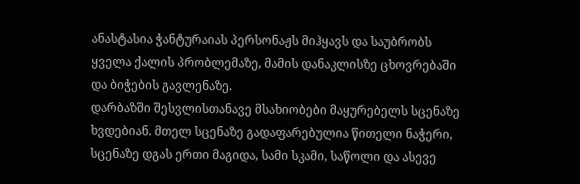ანასტასია ჭანტურაიას პერსონაჟს მიჰყავს და საუბრობს ყველა ქალის პრობლემაზე, მამის დანაკლისზე ცხოვრებაში და ბიჭების გავლენაზე.
დარბაზში შესვლისთანავე მსახიობები მაყურებელს სცენაზე ხვდებიან. მთელ სცენაზე გადაფარებულია წითელი ნაჭერი, სცენაზე დგას ერთი მაგიდა, სამი სკამი, საწოლი და ასევე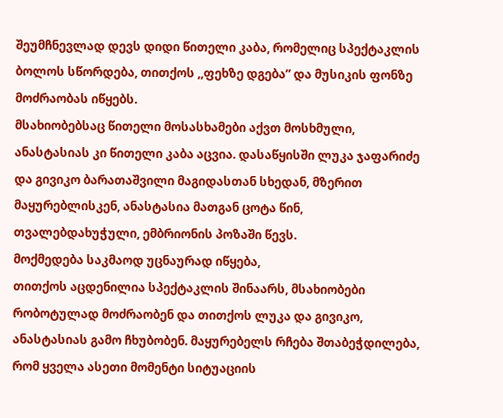შეუმჩნევლად დევს დიდი წითელი კაბა, რომელიც სპექტაკლის ბოლოს სწორდება, თითქოს ,,ფეხზე დგება” და მუსიკის ფონზე მოძრაობას იწყებს.
მსახიობებსაც წითელი მოსასხამები აქვთ მოსხმული, ანასტასიას კი წითელი კაბა აცვია. დასაწყისში ლუკა ჯაფარიძე და გივიკო ბარათაშვილი მაგიდასთან სხედან, მზერით მაყურებლისკენ, ანასტასია მათგან ცოტა წინ, თვალებდახუჭული, ემბრიონის პოზაში წევს.
მოქმედება საკმაოდ უცნაურად იწყება,
თითქოს აცდენილია სპექტაკლის შინაარს, მსახიობები რობოტულად მოძრაობენ და თითქოს ლუკა და გივიკო, ანასტასიას გამო ჩხუბობენ. მაყურებელს რჩება შთაბეჭდილება, რომ ყველა ასეთი მომენტი სიტუაციის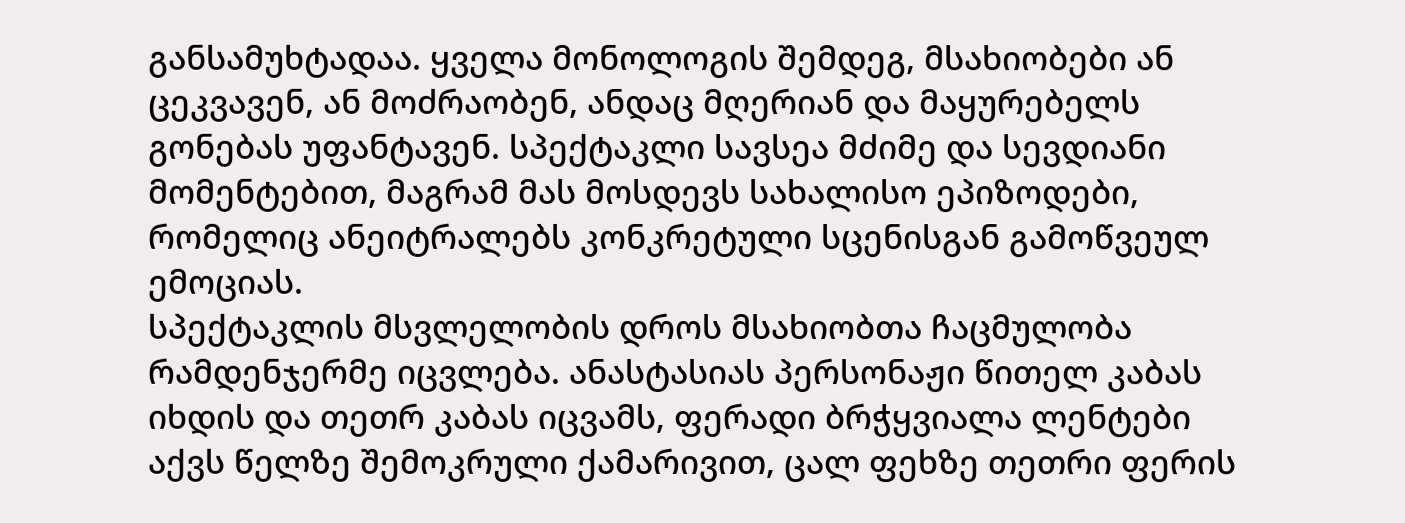განსამუხტადაა. ყველა მონოლოგის შემდეგ, მსახიობები ან ცეკვავენ, ან მოძრაობენ, ანდაც მღერიან და მაყურებელს გონებას უფანტავენ. სპექტაკლი სავსეა მძიმე და სევდიანი მომენტებით, მაგრამ მას მოსდევს სახალისო ეპიზოდები, რომელიც ანეიტრალებს კონკრეტული სცენისგან გამოწვეულ ემოციას.
სპექტაკლის მსვლელობის დროს მსახიობთა ჩაცმულობა რამდენჯერმე იცვლება. ანასტასიას პერსონაჟი წითელ კაბას იხდის და თეთრ კაბას იცვამს, ფერადი ბრჭყვიალა ლენტები აქვს წელზე შემოკრული ქამარივით, ცალ ფეხზე თეთრი ფერის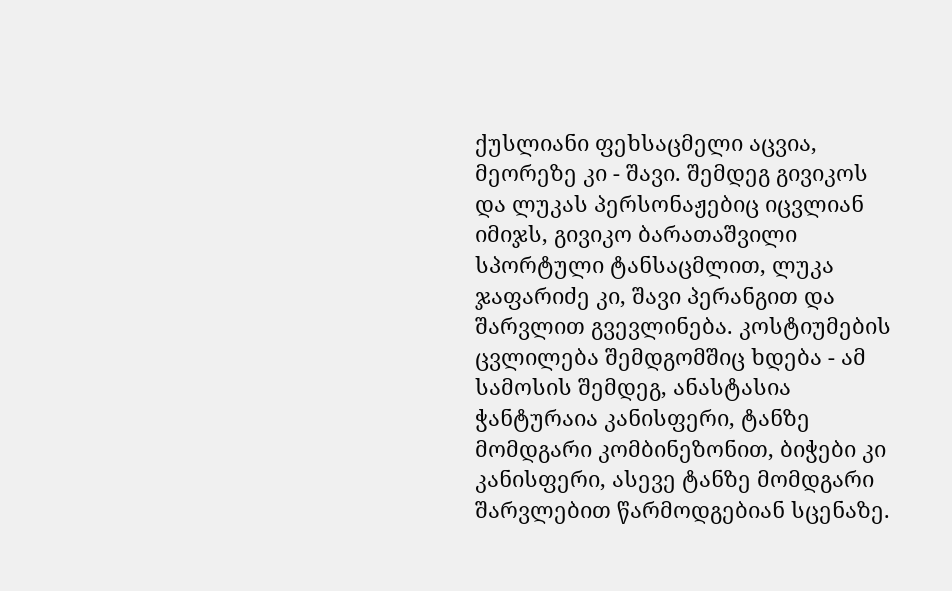ქუსლიანი ფეხსაცმელი აცვია, მეორეზე კი - შავი. შემდეგ გივიკოს და ლუკას პერსონაჟებიც იცვლიან იმიჯს, გივიკო ბარათაშვილი სპორტული ტანსაცმლით, ლუკა ჯაფარიძე კი, შავი პერანგით და შარვლით გვევლინება. კოსტიუმების ცვლილება შემდგომშიც ხდება - ამ სამოსის შემდეგ, ანასტასია ჭანტურაია კანისფერი, ტანზე მომდგარი კომბინეზონით, ბიჭები კი კანისფერი, ასევე ტანზე მომდგარი შარვლებით წარმოდგებიან სცენაზე.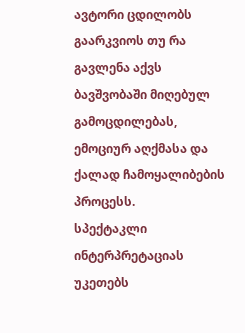ავტორი ცდილობს გაარკვიოს თუ რა გავლენა აქვს ბავშვობაში მიღებულ გამოცდილებას, ემოციურ აღქმასა და ქალად ჩამოყალიბების პროცესს.
სპექტაკლი ინტერპრეტაციას უკეთებს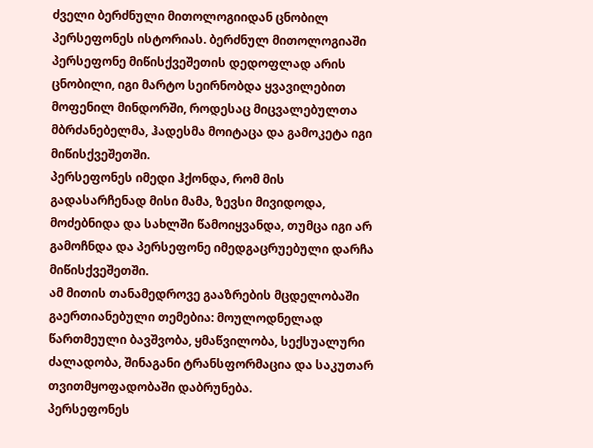ძველი ბერძნული მითოლოგიიდან ცნობილ პერსეფონეს ისტორიას. ბერძნულ მითოლოგიაში პერსეფონე მიწისქვეშეთის დედოფლად არის ცნობილი, იგი მარტო სეირნობდა ყვავილებით მოფენილ მინდორში, როდესაც მიცვალებულთა მბრძანებელმა, ჰადესმა მოიტაცა და გამოკეტა იგი მიწისქვეშეთში.
პერსეფონეს იმედი ჰქონდა, რომ მის გადასარჩენად მისი მამა, ზევსი მივიდოდა, მოძებნიდა და სახლში წამოიყვანდა, თუმცა იგი არ გამოჩნდა და პერსეფონე იმედგაცრუებული დარჩა მიწისქვეშეთში.
ამ მითის თანამედროვე გააზრების მცდელობაში გაერთიანებული თემებია: მოულოდნელად წართმეული ბავშვობა, ყმაწვილობა, სექსუალური ძალადობა, შინაგანი ტრანსფორმაცია და საკუთარ თვითმყოფადობაში დაბრუნება.
პერსეფონეს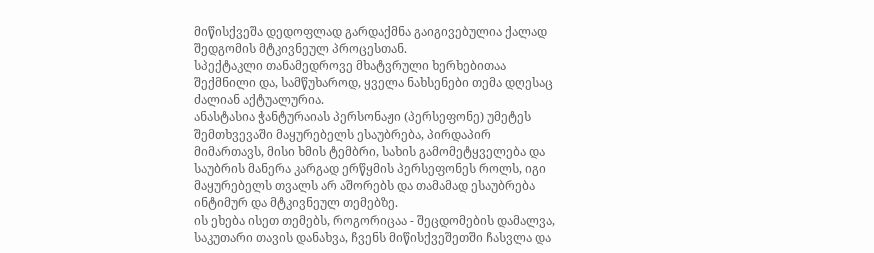მიწისქვეშა დედოფლად გარდაქმნა გაიგივებულია ქალად შედგომის მტკივნეულ პროცესთან.
სპექტაკლი თანამედროვე მხატვრული ხერხებითაა შექმნილი და, სამწუხაროდ, ყველა ნახსენები თემა დღესაც ძალიან აქტუალურია.
ანასტასია ჭანტურაიას პერსონაჟი (პერსეფონე) უმეტეს შემთხვევაში მაყურებელს ესაუბრება, პირდაპირ მიმართავს, მისი ხმის ტემბრი, სახის გამომეტყველება და საუბრის მანერა კარგად ერწყმის პერსეფონეს როლს, იგი მაყურებელს თვალს არ აშორებს და თამამად ესაუბრება ინტიმურ და მტკივნეულ თემებზე.
ის ეხება ისეთ თემებს, როგორიცაა - შეცდომების დამალვა, საკუთარი თავის დანახვა, ჩვენს მიწისქვეშეთში ჩასვლა და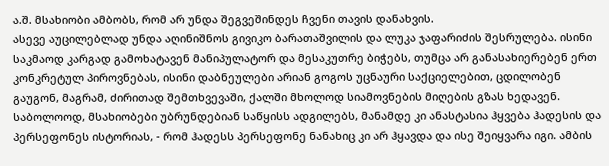ა.შ. მსახიობი ამბობს, რომ არ უნდა შეგვეშინდეს ჩვენი თავის დანახვის.
ასევე აუცილებლად უნდა აღინიშნოს გივიკო ბარათაშვილის და ლუკა ჯაფარიძის შესრულება. ისინი საკმაოდ კარგად გამოხატავენ მანიპულატორ და მესაკუთრე ბიჭებს, თუმცა არ განასახიერებენ ერთ კონკრეტულ პიროვნებას, ისინი დაბნეულები არიან გოგოს უცნაური საქციელებით, ცდილობენ გაუგონ, მაგრამ, ძირითად შემთხვევაში, ქალში მხოლოდ სიამოვნების მიღების გზას ხედავენ.
საბოლოოდ, მსახიობები უბრუნდებიან საწყისს ადგილებს, მანამდე კი ანასტასია ჰყვება ჰადესის და პერსეფონეს ისტორიას, - რომ ჰადესს პერსეფონე ნანახიც კი არ ჰყავდა და ისე შეიყვარა იგი. ამბის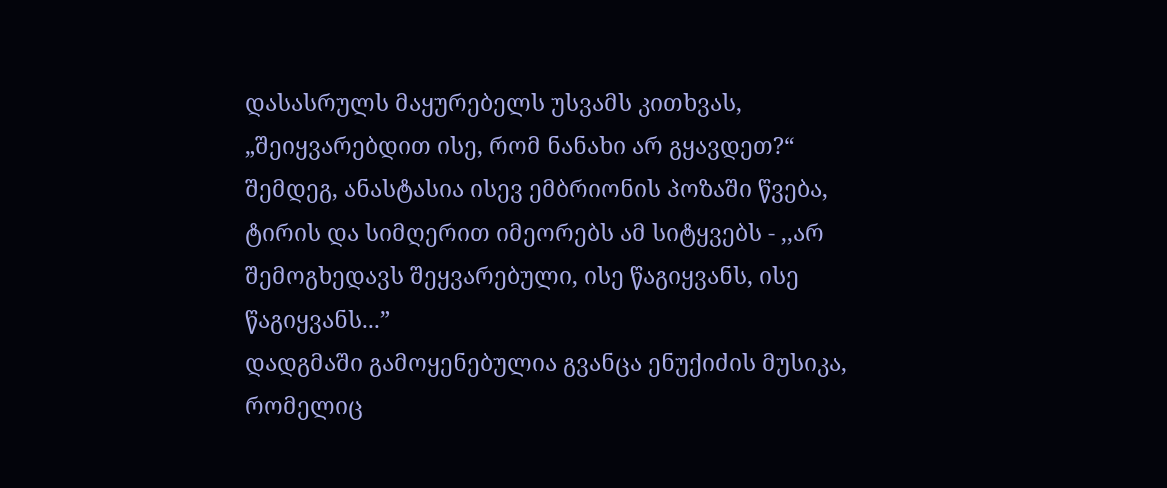დასასრულს მაყურებელს უსვამს კითხვას, „შეიყვარებდით ისე, რომ ნანახი არ გყავდეთ?“
შემდეგ, ანასტასია ისევ ემბრიონის პოზაში წვება, ტირის და სიმღერით იმეორებს ამ სიტყვებს - ,,არ შემოგხედავს შეყვარებული, ისე წაგიყვანს, ისე წაგიყვანს...”
დადგმაში გამოყენებულია გვანცა ენუქიძის მუსიკა, რომელიც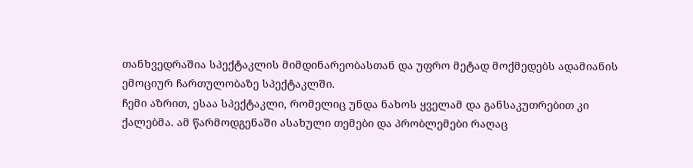თანხვედრაშია სპექტაკლის მიმდინარეობასთან და უფრო მეტად მოქმედებს ადამიანის ემოციურ ჩართულობაზე სპექტაკლში.
ჩემი აზრით, ესაა სპექტაკლი, რომელიც უნდა ნახოს ყველამ და განსაკუთრებით კი ქალებმა. ამ წარმოდგენაში ასახული თემები და პრობლემები რაღაც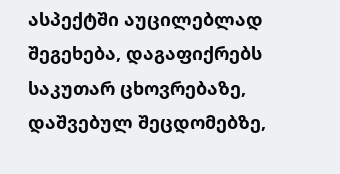ასპექტში აუცილებლად შეგეხება, დაგაფიქრებს საკუთარ ცხოვრებაზე, დაშვებულ შეცდომებზე,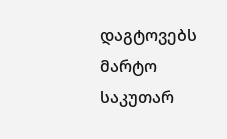დაგტოვებს მარტო საკუთარ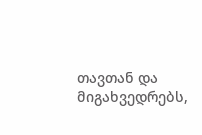თავთან და მიგახვედრებს,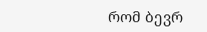რომ ბევრ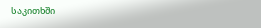საკითხში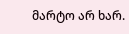მარტო არ ხარ.